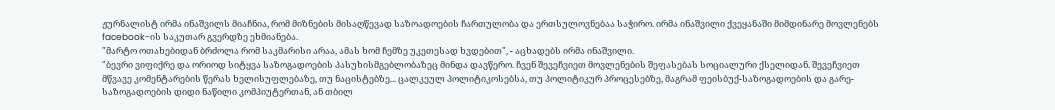ჟურნალისტ ირმა ინაშვილს მიაჩნია, რომ მიზნების მისაღწევად საზოადოების ჩართულობა და ერთსულოვნებაა საჭირო. ირმა ინაშვილი ქვეყანაში მიმდინარე მოვლენებს facebook-ის საკუთარ გვერდზე ეხმიანება.
"მარტო ოთახებიდან ბრძოლა რომ საკმარისი არაა, ამას ხომ ჩემზე უკეთესად ხვდებით", - აცხადებს ირმა ინაშვილი.
"ბევრი ვიფიქრე და ორიოდ სიტყვა საზოგადოების პასუხისმგებლობაზეც მინდა დავწერო. ჩვენ შევეჩვიეთ მოვლენების შეფასებას სოციალური ქსელიდან. შევეჩვიეთ მწვავე კომენტარების წერას ხელისუფლებაზე, თუ ნაცისტებზე... ცალკეულ პოლიტიკოსებსა, თუ პოლიტიკურ პროცესებზე, მაგრამ ფეისბუქ-საზოგადოების და გარე-საზოგადოების დიდი ნაწილი კომპიუტერთან, ან თბილ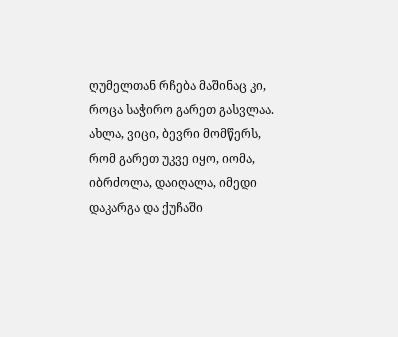ღუმელთან რჩება მაშინაც კი, როცა საჭირო გარეთ გასვლაა.
ახლა, ვიცი, ბევრი მომწერს, რომ გარეთ უკვე იყო, იომა, იბრძოლა, დაიღალა, იმედი დაკარგა და ქუჩაში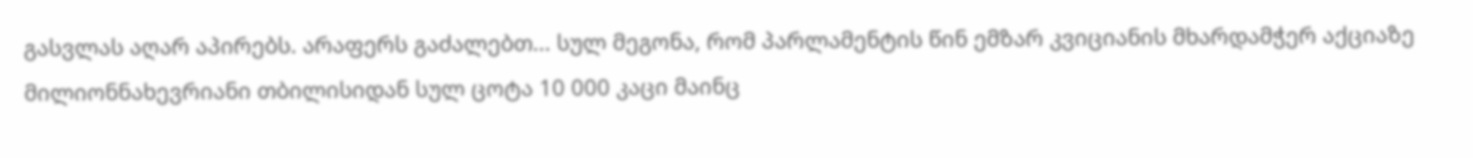გასვლას აღარ აპირებს. არაფერს გაძალებთ... სულ მეგონა, რომ პარლამენტის წინ ემზარ კვიციანის მხარდამჭერ აქციაზე მილიონნახევრიანი თბილისიდან სულ ცოტა 10 000 კაცი მაინც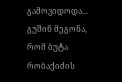გამოვიდოდა... გუშინ მეგონა, რომ ბუტა რობაქიძის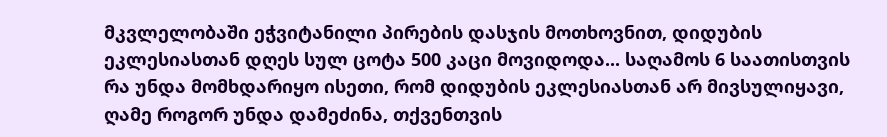მკვლელობაში ეჭვიტანილი პირების დასჯის მოთხოვნით, დიდუბის ეკლესიასთან დღეს სულ ცოტა 500 კაცი მოვიდოდა... საღამოს 6 საათისთვის რა უნდა მომხდარიყო ისეთი, რომ დიდუბის ეკლესიასთან არ მივსულიყავი, ღამე როგორ უნდა დამეძინა, თქვენთვის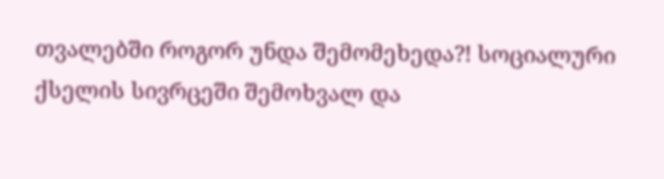თვალებში როგორ უნდა შემომეხედა?! სოციალური ქსელის სივრცეში შემოხვალ და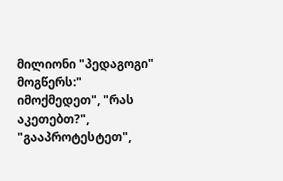მილიონი "პედაგოგი" მოგწერს:" იმოქმედეთ", "რას აკეთებთ?", "გააპროტესტეთ",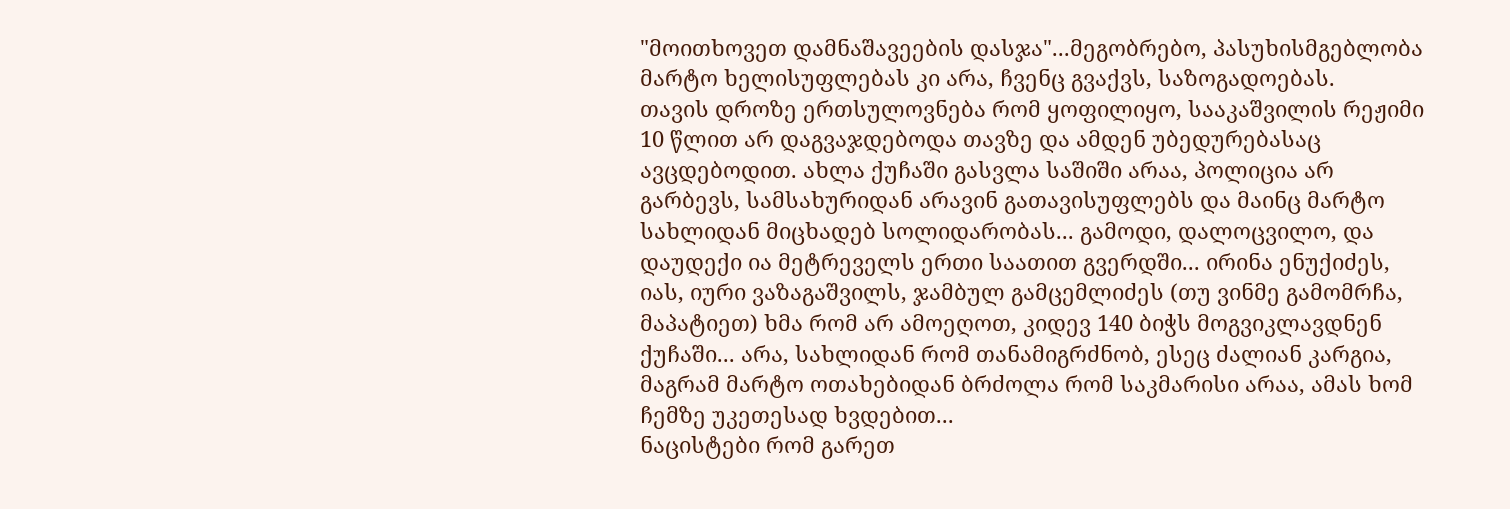"მოითხოვეთ დამნაშავეების დასჯა"...მეგობრებო, პასუხისმგებლობა მარტო ხელისუფლებას კი არა, ჩვენც გვაქვს, საზოგადოებას.
თავის დროზე ერთსულოვნება რომ ყოფილიყო, სააკაშვილის რეჟიმი 10 წლით არ დაგვაჯდებოდა თავზე და ამდენ უბედურებასაც ავცდებოდით. ახლა ქუჩაში გასვლა საშიში არაა, პოლიცია არ გარბევს, სამსახურიდან არავინ გათავისუფლებს და მაინც მარტო სახლიდან მიცხადებ სოლიდარობას... გამოდი, დალოცვილო, და დაუდექი ია მეტრეველს ერთი საათით გვერდში... ირინა ენუქიძეს, იას, იური ვაზაგაშვილს, ჯამბულ გამცემლიძეს (თუ ვინმე გამომრჩა, მაპატიეთ) ხმა რომ არ ამოეღოთ, კიდევ 140 ბიჭს მოგვიკლავდნენ ქუჩაში... არა, სახლიდან რომ თანამიგრძნობ, ესეც ძალიან კარგია, მაგრამ მარტო ოთახებიდან ბრძოლა რომ საკმარისი არაა, ამას ხომ ჩემზე უკეთესად ხვდებით...
ნაცისტები რომ გარეთ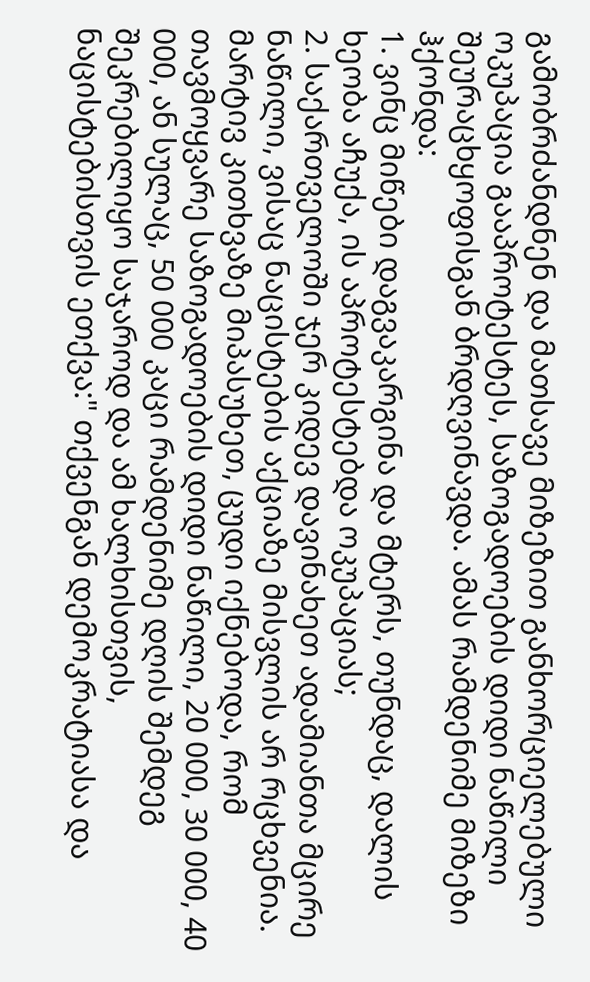გამობრძანდნენ და მათსავე მიზეზით განხორციელებული ოკუპაცია გააპროტესტეს, საზოგადოების დიდი ნაწილი შეურაცხყოფისგან ბრდღვინავდა. ამას რამდენიმე მიზეზი ჰქონდა:
1. ვინც მიწები დაგვაკარგინა და მტერს, თუნდაც, დალის ხეობა აჩუქა, ის აპროტესტებდა ოკუპაციას;
2. საქართველოში ჯერ კიდევ დავინახეთ ადამიანთა მცირე ნაწილი, ვისაც ნაცისტების აქციაზე მისვლის არ რცხვენია.
მარტივ კითხვაზე მიპასუხეთ, ცუდი იქნებოდა, რომ თავმოყვარე საზოგადოების დიდი ნაწილი, 20 000, 30 000, 40 000, ან სულაც, 50 000 კაცი რამდენიმე დღის შემდეგ შეკრებილიყო საჯაროდ და ამ ხალხისთვის, ნაცისტებისთვის ეთქვა:" თქვენგან დემოკრატიასა და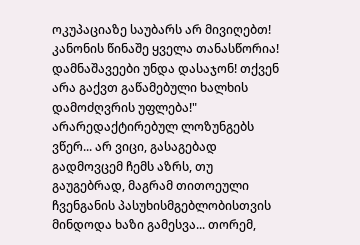ოკუპაციაზე საუბარს არ მივიღებთ! კანონის წინაშე ყველა თანასწორია! დამნაშავეები უნდა დასაჯონ! თქვენ არა გაქვთ გაწამებული ხალხის დამოძღვრის უფლება!" არარედაქტირებულ ლოზუნგებს ვწერ... არ ვიცი, გასაგებად გადმოვცემ ჩემს აზრს, თუ გაუგებრად, მაგრამ თითოეული ჩვენგანის პასუხისმგებლობისთვის მინდოდა ხაზი გამესვა... თორემ,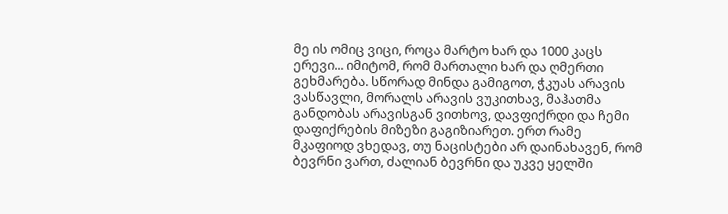მე ის ომიც ვიცი, როცა მარტო ხარ და 1000 კაცს ერევი... იმიტომ, რომ მართალი ხარ და ღმერთი გეხმარება. სწორად მინდა გამიგოთ, ჭკუას არავის ვასწავლი, მორალს არავის ვუკითხავ, მაჰათმა განდობას არავისგან ვითხოვ, დავფიქრდი და ჩემი დაფიქრების მიზეზი გაგიზიარეთ. ერთ რამე მკაფიოდ ვხედავ, თუ ნაცისტები არ დაინახავენ, რომ ბევრნი ვართ, ძალიან ბევრნი და უკვე ყელში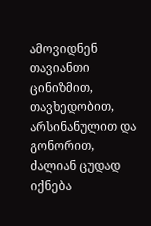ამოვიდნენ თავიანთი ცინიზმით, თავხედობით, არსინანულით და გონორით, ძალიან ცუდად იქნება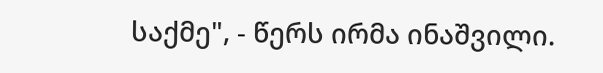საქმე", - წერს ირმა ინაშვილი.